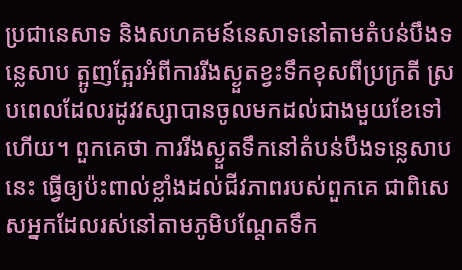ប្រជានេសាទ និងសហគមន៍នេសាទនៅតាមតំបន់បឹងទន្លេសាប ត្អូញត្អែរអំពីការរីងស្ងួតខ្វះទឹកខុសពីប្រក្រតី ស្របពេលដែលរដូវវស្សាបានចូលមកដល់ជាងមួយខែទៅហើយ។ ពួកគេថា ការរីងស្ងួតទឹកនៅតំបន់បឹងទន្លេសាបនេះ ធ្វើឲ្យប៉ះពាល់ខ្លាំងដល់ជីវភាពរបស់ពួកគេ ជាពិសេសអ្នកដែលរស់នៅតាមភូមិបណ្តែតទឹក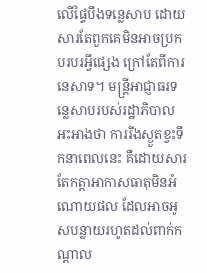លើផ្ទៃបឹងទន្លេសាប ដោយសារតែពួកគេមិនអាចប្រកបរបរអ្វីផ្សេង ក្រៅតែពីការនេសាទ។ មន្ត្រីអាជ្ញាធរទន្លេសាបរបស់រដ្ឋាភិបាល អះអាងថា ការរីងស្ងួតខ្វះទឹកនាពេលនេះ គឺដោយសារតែកត្តាអាកាសធាតុមិនអំណោយផល ដែលអាចអូសបន្លាយរហូតដល់ពាក់កណ្តាល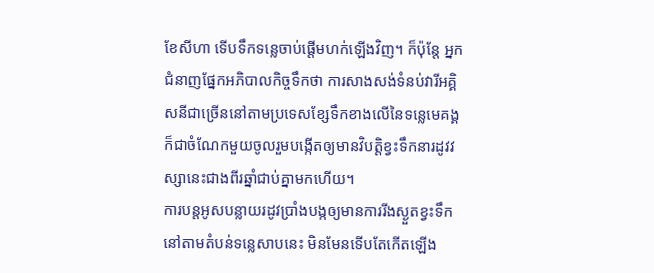ខែសីហា ទើបទឹកទន្លេចាប់ផ្ដើមហក់ឡើងវិញ។ ក៏ប៉ុន្តែ អ្នកជំនាញផ្នែកអភិបាលកិច្ចទឹកថា ការសាងសង់ទំនប់វារីអគ្គិសនីជាច្រើននៅតាមប្រទេសខ្សែទឹកខាងលើនៃទន្លេមេគង្គ ក៏ជាចំណែកមួយចូលរួមបង្កើតឲ្យមានវិបត្តិខ្វះទឹកនារដូវវស្សានេះជាងពីរឆ្នាំជាប់គ្នាមកហើយ។
ការបន្តអូសបន្លាយរដូវប្រាំងបង្កឲ្យមានការរីងស្ងួតខ្វះទឹកនៅតាមតំបន់ទន្លេសាបនេះ មិនមែនទើបតែកើតឡើង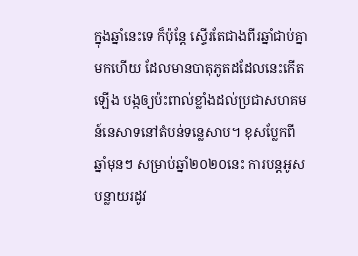ក្នុងឆ្នាំនេះទេ ក៏ប៉ុន្តែ ស្ទើរតែជាងពីរឆ្នាំជាប់គ្នាមកហើយ ដែលមានបាតុភូតដដែលនេះកើតឡើង បង្កឲ្យប៉ះពាល់ខ្លាំងដល់ប្រជាសហគមន៍នេសាទនៅតំបន់ទន្លេសាប។ ខុសប្លែកពីឆ្នាំមុនៗ សម្រាប់ឆ្នាំ២០២០នេះ ការបន្តអូសបន្លាយរដូវ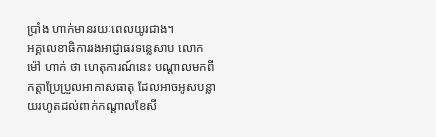ប្រាំង ហាក់មានរយៈពេលយូរជាង។
អគ្គលេខាធិការរងអាជ្ញាធរទន្លេសាប លោក ម៉ៅ ហាក់ ថា ហេតុការណ៍នេះ បណ្ដាលមកពីកត្តាប្រែប្រួលអាកាសធាតុ ដែលអាចអូសបន្លាយរហូតដល់ពាក់កណ្តាលខែសី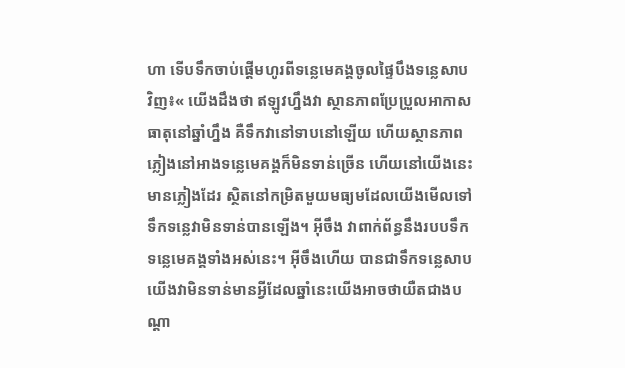ហា ទើបទឹកចាប់ផ្ដើមហូរពីទន្លេមេគង្គចូលផ្ទៃបឹងទន្លេសាបវិញ៖« យើងដឹងថា ឥឡូវហ្នឹងវា ស្ថានភាពប្រែប្រួលអាកាសធាតុនៅឆ្នាំហ្នឹង គឺទឹកវានៅទាបនៅឡើយ ហើយស្ថានភាពភ្លៀងនៅអាងទន្លេមេគង្គក៏មិនទាន់ច្រើន ហើយនៅយើងនេះមានភ្លៀងដែរ ស្ថិតនៅកម្រិតមួយមធ្យមដែលយើងមើលទៅទឹកទន្លេវាមិនទាន់បានឡើង។ អ៊ីចឹង វាពាក់ព័ន្ធនឹងរបបទឹកទន្លេមេគង្គទាំងអស់នេះ។ អ៊ីចឹងហើយ បានជាទឹកទន្លេសាបយើងវាមិនទាន់មានអ្វីដែលឆ្នាំនេះយើងអាចថាយឺតជាងបណ្តា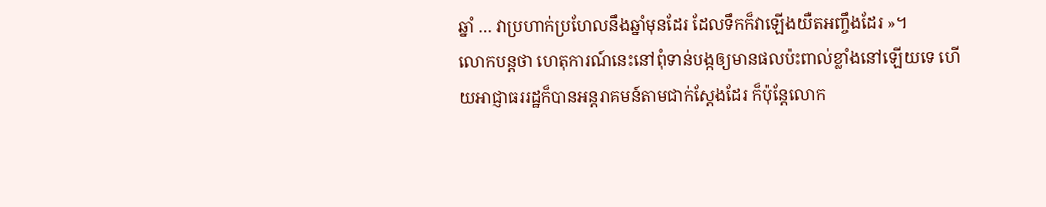ឆ្នាំ … វាប្រហាក់ប្រហែលនឹងឆ្នាំមុនដែរ ដែលទឹកក៏វាឡើងយឺតអញ្ចឹងដែរ »។
លោកបន្តថា ហេតុការណ៍នេះនៅពុំទាន់បង្កឲ្យមានផលប៉ះពាល់ខ្លាំងនៅឡើយទេ ហើយអាជ្ញាធររដ្ឋក៏បានអន្តរាគមន៍តាមជាក់ស្តែងដែរ ក៏ប៉ុន្តែលោក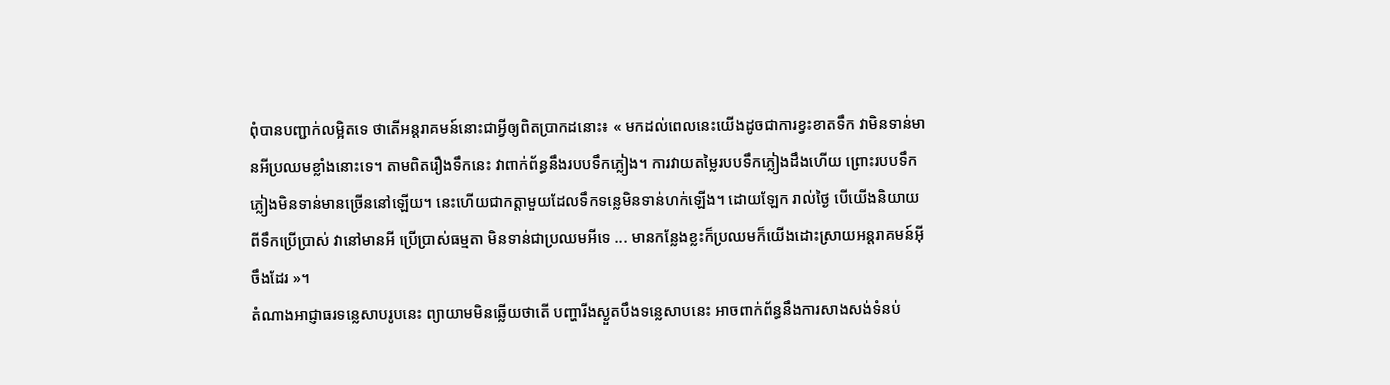ពុំបានបញ្ជាក់លម្អិតទេ ថាតើអន្តរាគមន៍នោះជាអ្វីឲ្យពិតប្រាកដនោះ៖ « មកដល់ពេលនេះយើងដូចជាការខ្វះខាតទឹក វាមិនទាន់មានអីប្រឈមខ្លាំងនោះទេ។ តាមពិតរឿងទឹកនេះ វាពាក់ព័ន្ធនឹងរបបទឹកភ្លៀង។ ការវាយតម្លៃរបបទឹកភ្លៀងដឹងហើយ ព្រោះរបបទឹកភ្លៀងមិនទាន់មានច្រើននៅឡើយ។ នេះហើយជាកត្តាមួយដែលទឹកទន្លេមិនទាន់ហក់ឡើង។ ដោយឡែក រាល់ថ្ងៃ បើយើងនិយាយពីទឹកប្រើប្រាស់ វានៅមានអី ប្រើប្រាស់ធម្មតា មិនទាន់ជាប្រឈមអីទេ ... មានកន្លែងខ្លះក៏ប្រឈមក៏យើងដោះស្រាយអន្តរាគមន៍អ៊ីចឹងដែរ »។
តំណាងអាជ្ញាធរទន្លេសាបរូបនេះ ព្យាយាមមិនឆ្លើយថាតើ បញ្ហារីងស្ងួតបឹងទន្លេសាបនេះ អាចពាក់ព័ន្ធនឹងការសាងសង់ទំនប់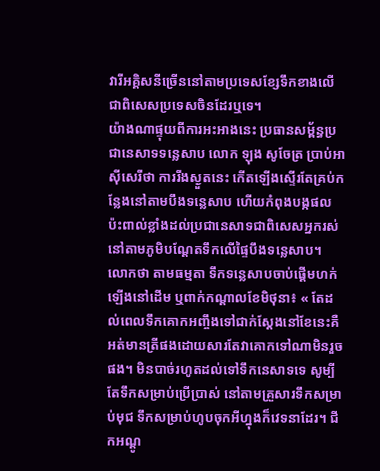វារីអគ្គិសនីច្រើននៅតាមប្រទេសខ្សែទឹកខាងលើ ជាពិសេសប្រទេសចិនដែរឬទេ។
យ៉ាងណាផ្ទុយពីការអះអាងនេះ ប្រធានសម្ព័ន្ធប្រជានេសាទទន្លេសាប លោក ឡុង សូចែត្រ ប្រាប់អាស៊ីសេរីថា ការរីងស្ងួតនេះ កើតឡើងស្ទើរតែគ្រប់កន្លែងនៅតាមបឹងទន្លេសាប ហើយកំពុងបង្កផលប៉ះពាល់ខ្លាំងដល់ប្រជានេសាទជាពិសេសអ្នករស់នៅតាមភូមិបណ្ដែតទឹកលើផ្ទៃបឹងទន្លេសាប។ លោកថា តាមធម្មតា ទឹកទន្លេសាបចាប់ផ្ដើមហក់ឡើងនៅដើម ឬពាក់កណ្ដាលខែមិថុនា៖ « តែដល់ពេលទឹកគោកអញ្ចឹងទៅជាក់ស្ដែងនៅខែនេះគឺអត់មានត្រីផងដោយសារតែវាគោកទៅណាមិនរួចផង។ មិនបាច់រហូតដល់ទៅទឹកនេសាទទេ សូម្បីតែទឹកសម្រាប់ប្រើប្រាស់ នៅតាមគ្រួសារទឹកសម្រាប់មុជ ទឹកសម្រាប់ហូបចុកអីហ្នុងក៏វេទនាដែរ។ ជីកអណ្ដូ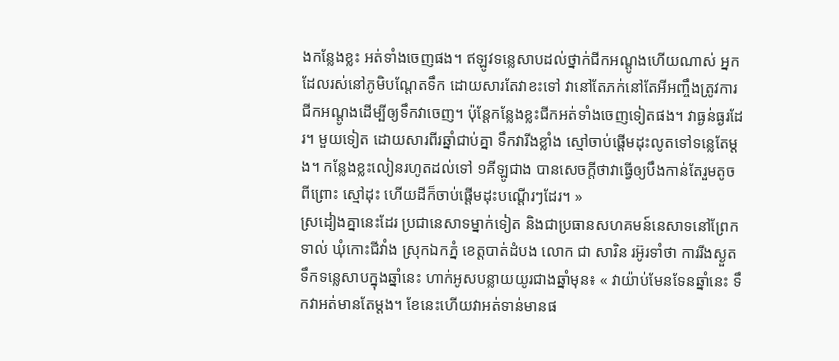ងកន្លែងខ្លះ អត់ទាំងចេញផង។ ឥឡូវទន្លេសាបដល់ថ្នាក់ជីកអណ្តូងហើយណាស់ អ្នកដែលរស់នៅភូមិបណ្តែតទឹក ដោយសារតែវាខះទៅ វានៅតែភក់នៅតែអីអញ្ចឹងត្រូវការជីកអណ្តូងដើម្បីឲ្យទឹកវាចេញ។ ប៉ុន្តែកន្លែងខ្លះជីកអត់ទាំងចេញទៀតផង។ វាធ្ងន់ធ្ងរដែរ។ មួយទៀត ដោយសារពីរឆ្នាំជាប់គ្នា ទឹកវារីងខ្លាំង ស្មៅចាប់ផ្តើមដុះលូតទៅទន្លេតែម្តង។ កន្លែងខ្លះលៀនរហូតដល់ទៅ ១គីឡូជាង បានសេចក្តីថាវាធ្វើឲ្យបឹងកាន់តែរួមតូចពីព្រោះ ស្មៅដុះ ហើយដីក៏ចាប់ផ្តើមដុះបណ្តើរៗដែរ។ »
ស្រដៀងគ្នានេះដែរ ប្រជានេសាទម្នាក់ទៀត និងជាប្រធានសហគមន៍នេសាទនៅព្រែកទាល់ ឃុំកោះជីវាំង ស្រុកឯកភ្នំ ខេត្តបាត់ដំបង លោក ជា សារិន រអ៊ូរទាំថា ការរីងស្ងួតទឹកទន្លេសាបក្នុងឆ្នាំនេះ ហាក់អូសបន្លាយយូរជាងឆ្នាំមុន៖ « វាយ៉ាប់មែនទែនឆ្នាំនេះ ទឹកវាអត់មានតែម្តង។ ខែនេះហើយវាអត់ទាន់មានផ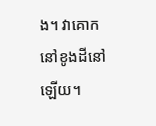ង។ វាគោកនៅខូងដីនៅឡើយ។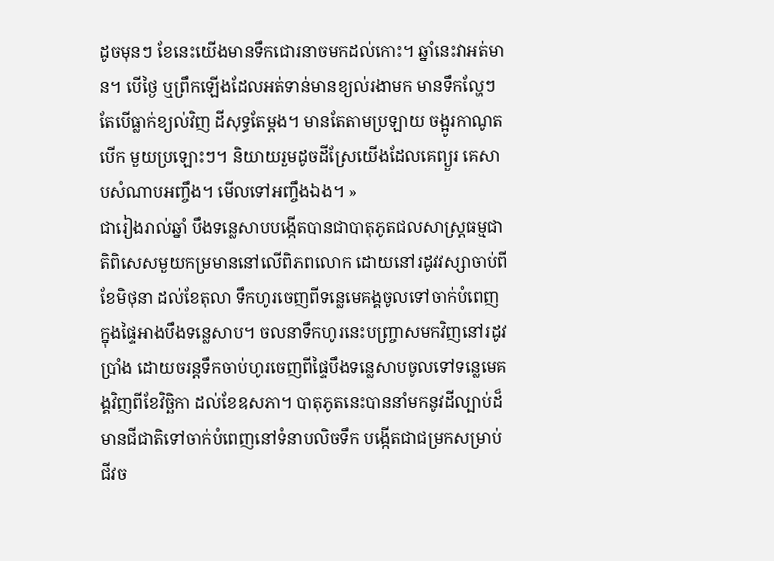ដូចមុនៗ ខែនេះយើងមានទឹកជោរនាចមកដល់កោះ។ ឆ្នាំនេះវាអត់មាន។ បើថ្ងៃ ឬព្រឹកឡើងដែលអត់ទាន់មានខ្យល់រងាមក មានទឹកល្ហែៗ តែបើធ្លាក់ខ្យល់វិញ ដីសុទ្ធតែម្តង។ មានតែតាមប្រឡាយ ចង្អូរកាណូតបើក មួយប្រឡោះៗ។ និយាយរួមដូចដីស្រែយើងដែលគេព្យួរ គេសាបសំណាបអញ្ចឹង។ មើលទៅអញ្ចឹងឯង។ »
ជារៀងរាល់ឆ្នាំ បឹងទន្លេសាបបង្កើតបានជាបាតុភូតជលសាស្ត្រធម្មជាតិពិសេសមួយកម្រមាននៅលើពិភពលោក ដោយនៅរដូវវស្សាចាប់ពីខែមិថុនា ដល់ខែតុលា ទឹកហូរចេញពីទន្លេមេគង្គចូលទៅចាក់បំពេញក្នុងផ្ទៃអាងបឹងទន្លេសាប។ ចលនាទឹកហូរនេះបញ្ច្រាសមកវិញនៅរដូវប្រាំង ដោយចរន្តទឹកចាប់ហូរចេញពីផ្ទៃបឹងទន្លេសាបចូលទៅទន្លេមេគង្គវិញពីខែវិច្ឆិកា ដល់ខែឧសភា។ បាតុភូតនេះបាននាំមកនូវដីល្បាប់ដ៏មានជីជាតិទៅចាក់បំពេញនៅទំនាបលិចទឹក បង្កើតជាជម្រកសម្រាប់ជីវច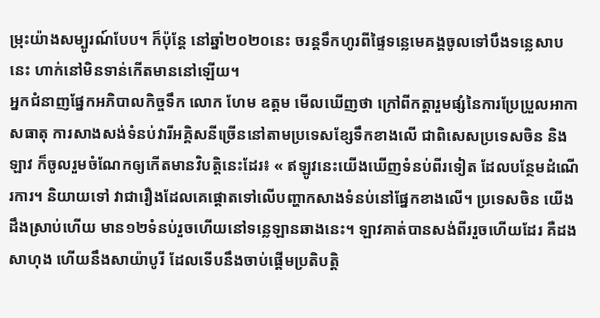ម្រុះយ៉ាងសម្បូរណ៍បែប។ ក៏ប៉ុន្តែ នៅឆ្នាំ២០២០នេះ ចរន្តទឹកហូរពីផ្ទៃទន្លេមេគង្គចូលទៅបឹងទន្លេសាបនេះ ហាក់នៅមិនទាន់កើតមាននៅឡើយ។
អ្នកជំនាញផ្នែកអភិបាលកិច្ចទឹក លោក ហែម ឧត្តម មើលឃើញថា ក្រៅពីកត្តារួមផ្សំនៃការប្រែប្រួលអាកាសធាតុ ការសាងសង់ទំនប់វារីអគ្គិសនីច្រើននៅតាមប្រទេសខ្សែទឹកខាងលើ ជាពិសេសប្រទេសចិន និងឡាវ ក៏ចូលរួមចំណែកឲ្យកើតមានវិបត្តិនេះដែរ៖ « ឥឡូវនេះយើងឃើញទំនប់ពីរទៀត ដែលបន្ថែមដំណើរការ។ និយាយទៅ វាជារឿងដែលគេផ្តោតទៅលើបញ្ហាកសាងទំនប់នៅផ្នែកខាងលើ។ ប្រទេសចិន យើងដឹងស្រាប់ហើយ មាន១២ទំនប់រួចហើយនៅទន្លេឡានឆាងនេះ។ ឡាវគាត់បានសង់ពីររួចហើយដែរ គឺដងសាហុង ហើយនឹងសាយ៉ាបូរី ដែលទើបនឹងចាប់ផ្ដើមប្រតិបត្តិ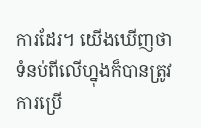ការដែរ។ យើងឃើញថា ទំនប់ពីលើហ្នុងក៏បានត្រូវការប្រើ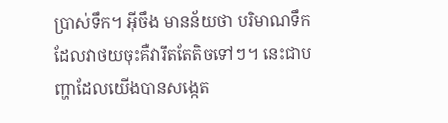ប្រាស់ទឹក។ អ៊ីចឹង មានន័យថា បរិមាណទឹកដែលវាថយចុះគឺវារឹតតែតិចទៅៗ។ នេះជាបញ្ហាដែលយើងបានសង្កេត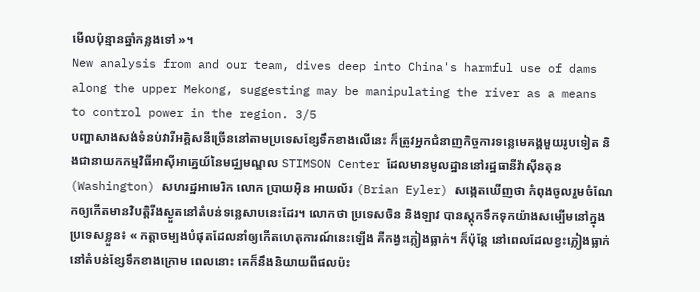មើលប៉ុន្មានឆ្នាំកន្លងទៅ »។
New analysis from and our team, dives deep into China's harmful use of dams along the upper Mekong, suggesting may be manipulating the river as a means to control power in the region. 3/5
បញ្ហាសាងសង់ទំនប់វារីអគ្គិសនីច្រើននៅតាមប្រទេសខ្សែទឹកខាងលើនេះ ក៏ត្រូវអ្នកជំនាញកិច្ចការទន្លេមេគង្គមួយរូបទៀត និងជានាយកកម្មវិធីអាស៊ីអាគ្នេយ៍នៃមជ្ឈមណ្ឌល STIMSON Center ដែលមានមូលដ្ឋាននៅរដ្ឋធានីវ៉ាស៊ីនតុន(Washington) សហរដ្ឋអាមេរិក លោក ប្រាយអ៊ិន អាយល័រ (Brian Eyler) សង្កេតឃើញថា កំពុងចូលរួមចំណែកឲ្យកើតមានវិបត្តិរីងស្ងួតនៅតំបន់ទន្លេសាបនេះដែរ។ លោកថា ប្រទេសចិន និងឡាវ បានស្តុកទឹកទុកយ៉ាងសម្បើមនៅក្នុងប្រទេសខ្លួន៖ « កត្តាចម្បងបំផុតដែលនាំឲ្យកើតហេតុការណ៍នេះឡើង គឺកង្វះភ្លៀងធ្លាក់។ ក៏ប៉ុន្តែ នៅពេលដែលខ្វះភ្លៀងធ្លាក់នៅតំបន់ខ្សែទឹកខាងក្រោម ពេលនោះ គេក៏នឹងនិយាយពីផលប៉ះ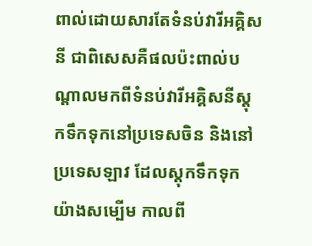ពាល់ដោយសារតែទំនប់វារីអគ្គិសនី ជាពិសេសគឺផលប៉ះពាល់បណ្ដាលមកពីទំនប់វារីអគ្គិសនីស្តុកទឹកទុកនៅប្រទេសចិន និងនៅប្រទេសឡាវ ដែលស្តុកទឹកទុកយ៉ាងសម្បើម កាលពី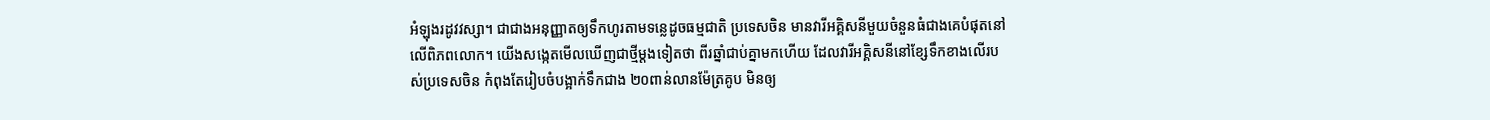អំឡុងរដូវវស្សា។ ជាជាងអនុញ្ញាតឲ្យទឹកហូរតាមទន្លេដូចធម្មជាតិ ប្រទេសចិន មានវារីអគ្គិសនីមួយចំនួនធំជាងគេបំផុតនៅលើពិភពលោក។ យើងសង្កេតមើលឃើញជាថ្មីម្តងទៀតថា ពីរឆ្នាំជាប់គ្នាមកហើយ ដែលវារីអគ្គិសនីនៅខ្សែទឹកខាងលើរបស់ប្រទេសចិន កំពុងតែរៀបចំបង្អាក់ទឹកជាង ២០ពាន់លានម៉ែត្រគូប មិនឲ្យ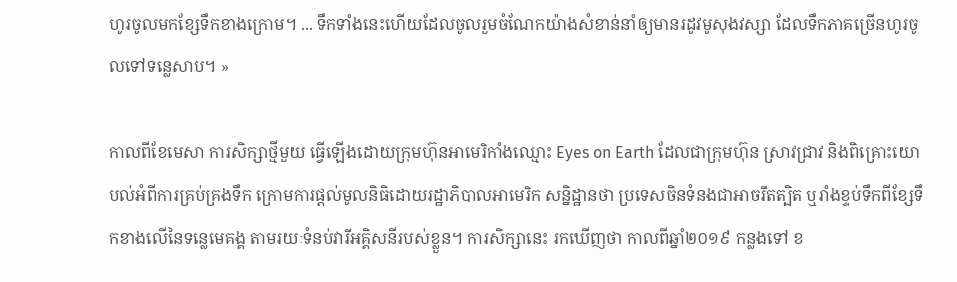ហូរចូលមកខ្សែទឹកខាងក្រោម។ ... ទឹកទាំងនេះហើយដែលចូលរួមចំណែកយ៉ាងសំខាន់នាំឲ្យមានរដូវមូសុងវស្សា ដែលទឹកភាគច្រើនហូរចូលទៅទន្លេសាប។ »

កាលពីខែមេសា ការសិក្សាថ្មីមួយ ធ្វើឡើងដោយក្រុមហ៊ុនអាមេរិកាំងឈ្មោះ Eyes on Earth ដែលជាក្រុមហ៊ុន ស្រាវជ្រាវ និងពិគ្រោះយោបល់អំពីការគ្រប់គ្រងទឹក ក្រោមការផ្តល់មូលនិធិដោយរដ្ឋាភិបាលអាមេរិក សន្និដ្ឋានថា ប្រទេសចិនទំនងជាអាចរឹតត្បិត ឬរាំងខ្ទប់ទឹកពីខ្សែទឹកខាងលើនៃទន្លេមេគង្គ តាមរយៈទំនប់វារីអគ្គិសនីរបស់ខ្លួន។ ការសិក្សានេះ រកឃើញថា កាលពីឆ្នាំ២០១៩ កន្លងទៅ ខ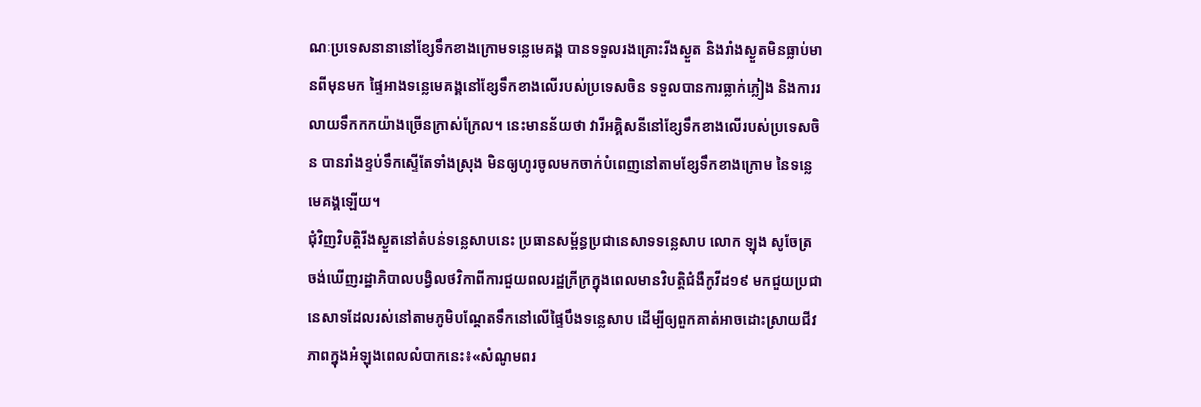ណៈប្រទេសនានានៅខ្សែទឹកខាងក្រោមទន្លេមេគង្គ បានទទួលរងគ្រោះរីងស្ងួត និងរាំងស្ងួតមិនធ្លាប់មានពីមុនមក ផ្ទៃអាងទន្លេមេគង្គនៅខ្សែទឹកខាងលើរបស់ប្រទេសចិន ទទួលបានការធ្លាក់ភ្លៀង និងការរលាយទឹកកកយ៉ាងច្រើនក្រាស់ក្រែល។ នេះមានន័យថា វារីអគ្គិសនីនៅខ្សែទឹកខាងលើរបស់ប្រទេសចិន បានរាំងខ្ទប់ទឹកស្ទើតែទាំងស្រុង មិនឲ្យហូរចូលមកចាក់បំពេញនៅតាមខ្សែទឹកខាងក្រោម នៃទន្លេមេគង្គឡើយ។
ជុំវិញវិបត្តិរីងស្ងួតនៅតំបន់ទន្លេសាបនេះ ប្រធានសម្ព័ន្ធប្រជានេសាទទន្លេសាប លោក ឡុង សូចែត្រ ចង់ឃើញរដ្ឋាភិបាលបង្វិលថវិកាពីការជួយពលរដ្ឋក្រីក្រក្នុងពេលមានវិបត្តិជំងឺកូវីដ១៩ មកជួយប្រជានេសាទដែលរស់នៅតាមភូមិបណ្តែតទឹកនៅលើផ្ទៃបឹងទន្លេសាប ដើម្បីឲ្យពួកគាត់អាចដោះស្រាយជីវភាពក្នុងអំឡុងពេលលំបាកនេះ៖«សំណូមពរ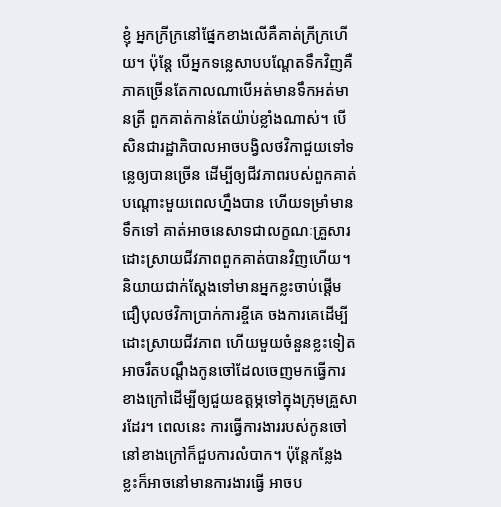ខ្ញុំ អ្នកក្រីក្រនៅផ្នែកខាងលើគឺគាត់ក្រីក្រហើយ។ ប៉ុន្តែ បើអ្នកទន្លេសាបបណ្តែតទឹកវិញគឺភាគច្រើនតែកាលណាបើអត់មានទឹកអត់មានត្រី ពួកគាត់កាន់តែយ៉ាប់ខ្លាំងណាស់។ បើសិនជារដ្ឋាភិបាលអាចបង្វិលថវិកាជួយទៅទន្លេឲ្យបានច្រើន ដើម្បីឲ្យជីវភាពរបស់ពួកគាត់បណ្ដោះមួយពេលហ្នឹងបាន ហើយទម្រាំមានទឹកទៅ គាត់អាចនេសាទជាលក្ខណៈគ្រួសារ ដោះស្រាយជីវភាពពួកគាត់បានវិញហើយ។ និយាយជាក់ស្តែងទៅមានអ្នកខ្លះចាប់ផ្តើមជឿបុលថវិកាប្រាក់ការខ្ចីគេ ចងការគេដើម្បីដោះស្រាយជីវភាព ហើយមួយចំនួនខ្លះទៀត អាចរឹតបណ្តឹងកូនចៅដែលចេញមកធ្វើការខាងក្រៅដើម្បីឲ្យជួយឧត្តម្ភទៅក្នុងក្រុមគ្រួសារដែរ។ ពេលនេះ ការធ្វើការងាររបស់កូនចៅនៅខាងក្រៅក៏ជួបការលំបាក។ ប៉ុន្តែកន្លែងខ្លះក៏អាចនៅមានការងារធ្វើ អាចប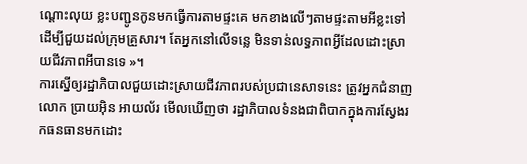ណ្ដោះលុយ ខ្លះបញ្ជូនកូនមកធ្វើការតាមផ្ទះគេ មកខាងលើៗតាមផ្ទះតាមអីខ្លះទៅដើម្បីជួយដល់ក្រុមគ្រួសារ។ តែអ្នកនៅលើទន្លេ មិនទាន់លទ្ធភាពអ្វីដែលដោះស្រាយជីវភាពអីបានទេ »។
ការស្នើឲ្យរដ្ឋាភិបាលជួយដោះស្រាយជីវភាពរបស់ប្រជានេសាទនេះ ត្រូវអ្នកជំនាញ លោក ប្រាយអ៊ិន អាយល័រ មើលឃើញថា រដ្ឋាភិបាលទំនងជាពិបាកក្នុងការស្វែងរកធនធានមកដោះ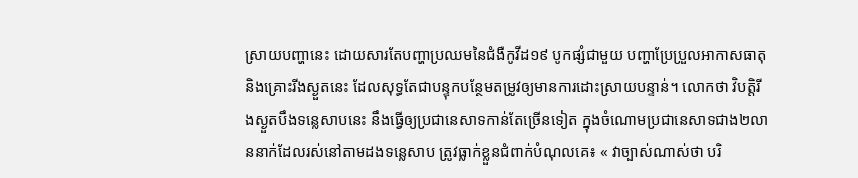ស្រាយបញ្ហានេះ ដោយសារតែបញ្ហាប្រឈមនៃជំងឺកូវីដ១៩ បូកផ្សំជាមួយ បញ្ហាប្រែប្រួលអាកាសធាតុ និងគ្រោះរីងស្ងួតនេះ ដែលសុទ្ធតែជាបន្ទុកបន្ថែមតម្រូវឲ្យមានការដោះស្រាយបន្ទាន់។ លោកថា វិបត្តិរីងស្ងួតបឹងទន្លេសាបនេះ នឹងធ្វើឲ្យប្រជានេសាទកាន់តែច្រើនទៀត ក្នុងចំណោមប្រជានេសាទជាង២លាននាក់ដែលរស់នៅតាមដងទន្លេសាប ត្រូវធ្លាក់ខ្លួនជំពាក់បំណុលគេ៖ « វាច្បាស់ណាស់ថា បរិ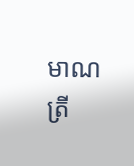មាណត្រី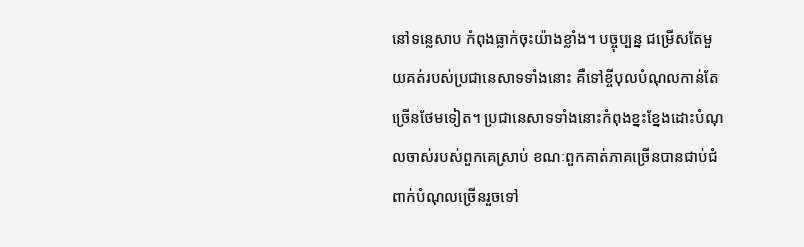នៅទន្លេសាប កំពុងធ្លាក់ចុះយ៉ាងខ្លាំង។ បច្ចុប្បន្ន ជម្រើសតែមួយគត់របស់ប្រជានេសាទទាំងនោះ គឺទៅខ្ចីបុលបំណុលកាន់តែច្រើនថែមទៀត។ ប្រជានេសាទទាំងនោះកំពុងខ្នះខ្នែងដោះបំណុលចាស់របស់ពួកគេស្រាប់ ខណៈពួកគាត់ភាគច្រើនបានជាប់ជំពាក់បំណុលច្រើនរួចទៅ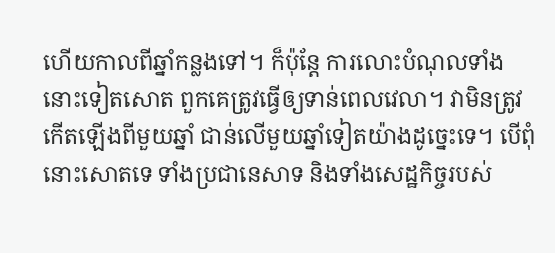ហើយកាលពីឆ្នាំកន្លងទៅ។ ក៏ប៉ុន្តែ ការលោះបំណុលទាំងនោះទៀតសោត ពួកគេត្រូវធ្វើឲ្យទាន់ពេលវេលា។ វាមិនត្រូវកើតឡើងពីមួយឆ្នាំ ជាន់លើមួយឆ្នាំទៀតយ៉ាងដូច្នេះទេ។ បើពុំនោះសោតទេ ទាំងប្រជានេសាទ និងទាំងសេដ្ឋកិច្ចរបស់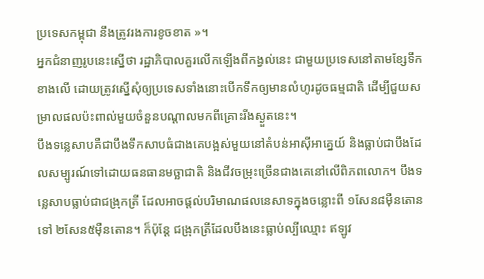ប្រទេសកម្ពុជា នឹងត្រូវរងការខូចខាត »។
អ្នកជំនាញរូបនេះស្នើថា រដ្ឋាភិបាលគួរលើកឡើងពីកង្វល់នេះ ជាមួយប្រទេសនៅតាមខ្សែទឹកខាងលើ ដោយត្រូវស្នើសុំឲ្យប្រទេសទាំងនោះបើកទឹកឲ្យមានលំហូរដូចធម្មជាតិ ដើម្បីជួយសម្រាលផលប៉ះពាល់មួយចំនួនបណ្តាលមកពីគ្រោះរីងស្ងួតនេះ។
បឹងទន្លេសាបគឺជាបឹងទឹកសាបធំជាងគេបង្អស់មួយនៅតំបន់អាស៊ីអាគ្នេយ៍ និងធ្លាប់ជាបឹងដែលសម្បូរណ៍ទៅដោយធនធានមច្ឆាជាតិ និងជីវចម្រុះច្រើនជាងគេនៅលើពិភពលោក។ បឹងទន្លេសាបធ្លាប់ជាជង្រុកត្រី ដែលអាចផ្តល់បរិមាណផលនេសាទក្នុងចន្លោះពី ១សែន៨ម៉ឺនតោន ទៅ ២សែន៥ម៉ឺនតោន។ ក៏ប៉ុន្តែ ជង្រុកត្រីដែលបឹងនេះធ្លាប់ល្បីឈ្មោះ ឥឡូវ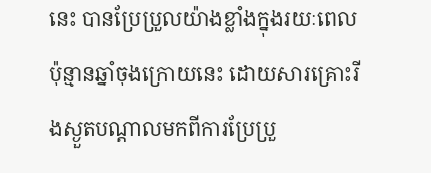នេះ បានប្រែប្រួលយ៉ាងខ្លាំងក្នុងរយៈពេលប៉ុន្មានឆ្នាំចុងក្រោយនេះ ដោយសារគ្រោះរីងស្ងួតបណ្ដាលមកពីការប្រែប្រួ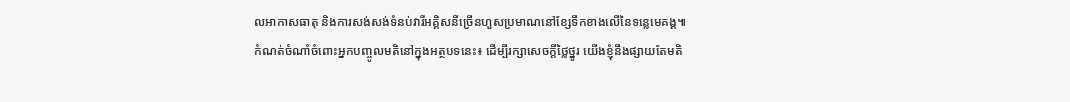លអាកាសធាតុ និងការសង់សង់ទំនប់វារីអគ្គិសនីច្រើនហួសប្រមាណនៅខ្សែទឹកខាងលើនៃទន្លេមេគង្គ៕
កំណត់ចំណាំចំពោះអ្នកបញ្ចូលមតិនៅក្នុងអត្ថបទនេះ៖ ដើម្បីរក្សាសេចក្ដីថ្លៃថ្នូរ យើងខ្ញុំនឹងផ្សាយតែមតិ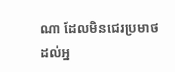ណា ដែលមិនជេរប្រមាថដល់អ្ន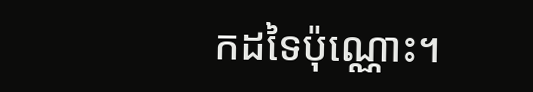កដទៃប៉ុណ្ណោះ។